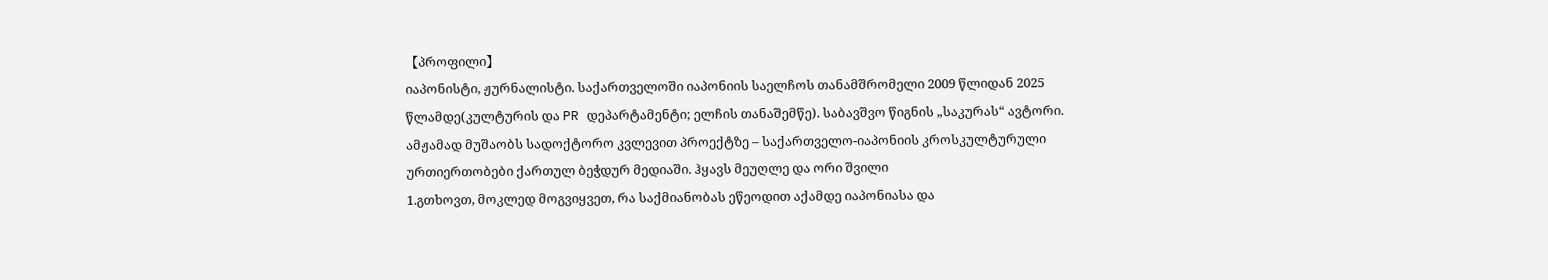【პროფილი】
იაპონისტი, ჟურნალისტი. საქართველოში იაპონიის საელჩოს თანამშრომელი 2009 წლიდან 2025 წლამდე(კულტურის და PR დეპარტამენტი; ელჩის თანაშემწე). საბავშვო წიგნის „საკურას“ ავტორი. ამჟამად მუშაობს სადოქტორო კვლევით პროექტზე – საქართველო-იაპონიის კროსკულტურული ურთიერთობები ქართულ ბეჭდურ მედიაში. ჰყავს მეუღლე და ორი შვილი
1.გთხოვთ, მოკლედ მოგვიყვეთ, რა საქმიანობას ეწეოდით აქამდე იაპონიასა და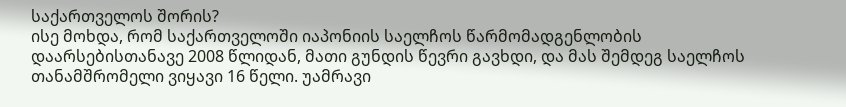საქართველოს შორის?
ისე მოხდა, რომ საქართველოში იაპონიის საელჩოს წარმომადგენლობის დაარსებისთანავე 2008 წლიდან, მათი გუნდის წევრი გავხდი, და მას შემდეგ საელჩოს თანამშრომელი ვიყავი 16 წელი. უამრავი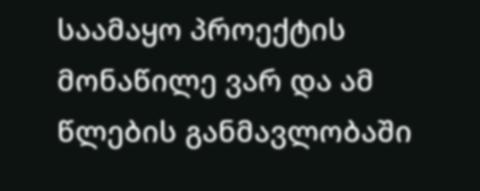საამაყო პროექტის მონაწილე ვარ და ამ წლების განმავლობაში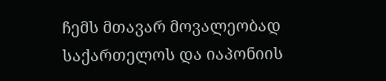ჩემს მთავარ მოვალეობად საქართელოს და იაპონიის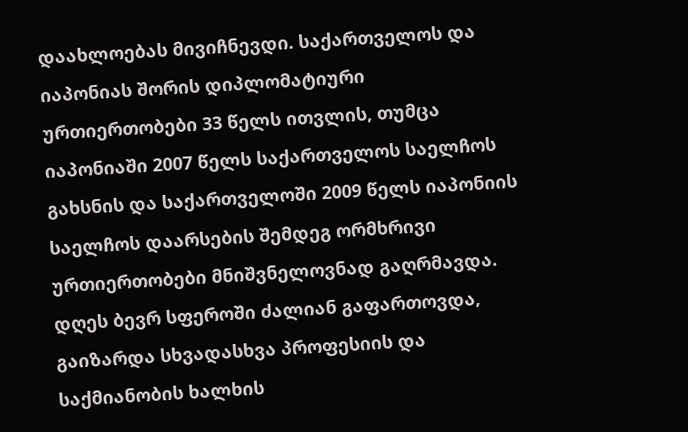დაახლოებას მივიჩნევდი. საქართველოს და იაპონიას შორის დიპლომატიური ურთიერთობები 33 წელს ითვლის, თუმცა იაპონიაში 2007 წელს საქართველოს საელჩოს გახსნის და საქართველოში 2009 წელს იაპონიის საელჩოს დაარსების შემდეგ ორმხრივი ურთიერთობები მნიშვნელოვნად გაღრმავდა. დღეს ბევრ სფეროში ძალიან გაფართოვდა, გაიზარდა სხვადასხვა პროფესიის და საქმიანობის ხალხის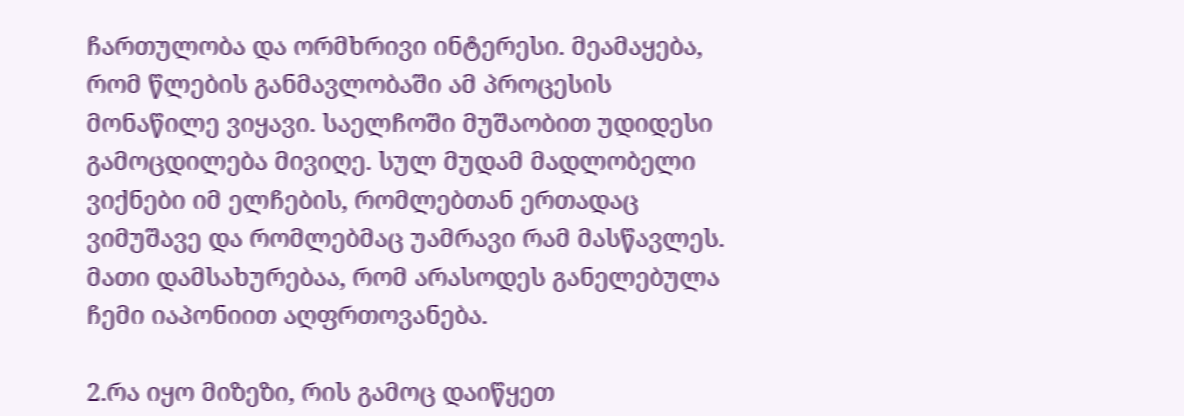ჩართულობა და ორმხრივი ინტერესი. მეამაყება, რომ წლების განმავლობაში ამ პროცესის მონაწილე ვიყავი. საელჩოში მუშაობით უდიდესი გამოცდილება მივიღე. სულ მუდამ მადლობელი ვიქნები იმ ელჩების, რომლებთან ერთადაც ვიმუშავე და რომლებმაც უამრავი რამ მასწავლეს. მათი დამსახურებაა, რომ არასოდეს განელებულა ჩემი იაპონიით აღფრთოვანება.

2.რა იყო მიზეზი, რის გამოც დაიწყეთ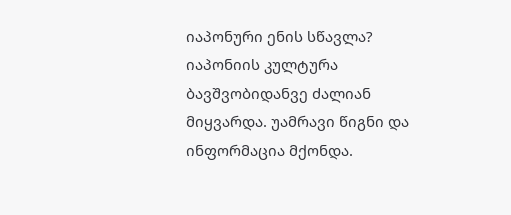იაპონური ენის სწავლა?
იაპონიის კულტურა ბავშვობიდანვე ძალიან მიყვარდა. უამრავი წიგნი და ინფორმაცია მქონდა.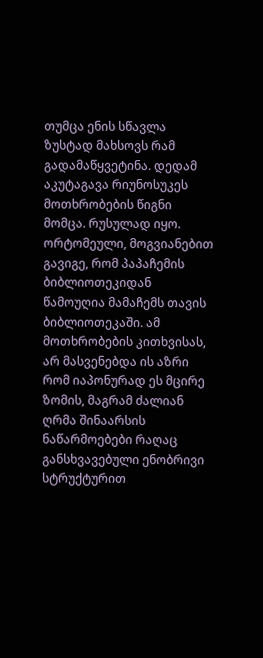თუმცა ენის სწავლა ზუსტად მახსოვს რამ გადამაწყვეტინა. დედამ აკუტაგავა რიუნოსუკეს მოთხრობების წიგნი მომცა. რუსულად იყო. ორტომეული, მოგვიანებით გავიგე, რომ პაპაჩემის ბიბლიოთეკიდან წამოუღია მამაჩემს თავის ბიბლიოთეკაში. ამ მოთხრობების კითხვისას, არ მასვენებდა ის აზრი რომ იაპონურად ეს მცირე ზომის, მაგრამ ძალიან ღრმა შინაარსის ნაწარმოებები რაღაც განსხვავებული ენობრივი სტრუქტურით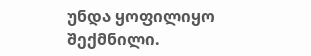უნდა ყოფილიყო შექმნილი.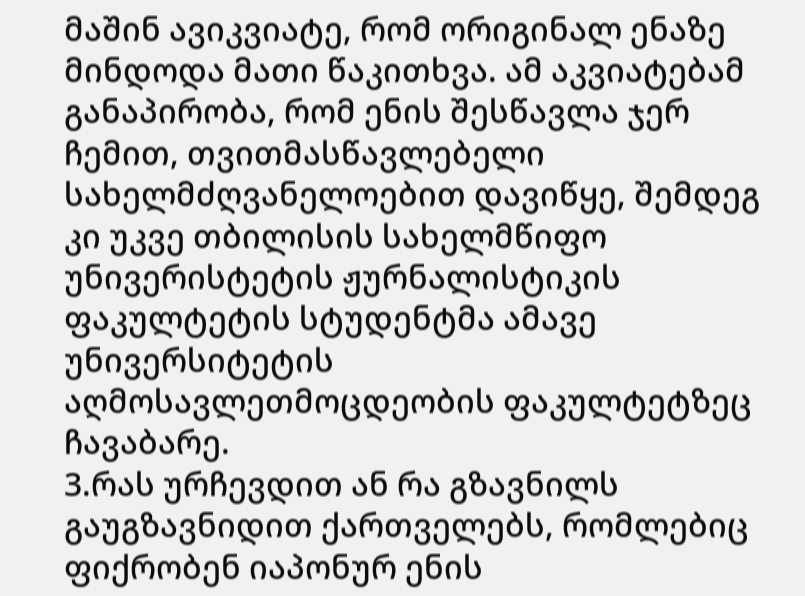მაშინ ავიკვიატე, რომ ორიგინალ ენაზე მინდოდა მათი წაკითხვა. ამ აკვიატებამ განაპირობა, რომ ენის შესწავლა ჯერ ჩემით, თვითმასწავლებელი სახელმძღვანელოებით დავიწყე, შემდეგ კი უკვე თბილისის სახელმწიფო უნივერისტეტის ჟურნალისტიკის ფაკულტეტის სტუდენტმა ამავე უნივერსიტეტის აღმოსავლეთმოცდეობის ფაკულტეტზეც ჩავაბარე.
3.რას ურჩევდით ან რა გზავნილს გაუგზავნიდით ქართველებს, რომლებიც ფიქრობენ იაპონურ ენის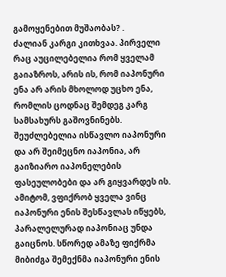გამოყენებით მუშაობას? .
ძალიან კარგი კითხვაა. პირველი რაც აუცილებელია რომ ყველამ გაიაზროს, არის ის, რომ იაპონური ენა არ არის მხოლოდ უცხო ენა, რომლის ცოდნაც შემდეგ კარგ სამსახურს გაშოვნინებს. შეუძლებელია ისწავლო იაპონური და არ შეიმეცნო იაპონია, არ გაიზიარო იაპონელების ფასეულობები და არ გიყვარდეს ის. ამიტომ, ვფიქრობ ყველა ვინც იაპონური ენის შესწავლას იწყებს, პარალელურად იაპონიაც უნდა გაიცნოს. სწორედ ამაზე ფიქრმა მიბიძგა შემექნმა იაპონური ენის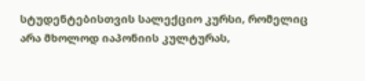სტუდენტებისთვის სალექციო კურსი, რომელიც არა მხოლოდ იაპონიის კულტურას,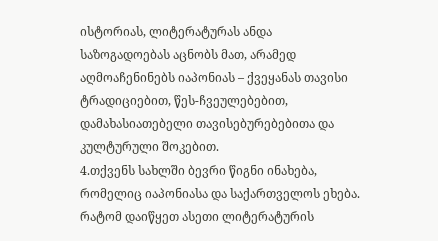ისტორიას, ლიტერატურას ანდა საზოგადოებას აცნობს მათ, არამედ აღმოაჩენინებს იაპონიას – ქვეყანას თავისი ტრადიციებით, წეს-ჩვეულებებით, დამახასიათებელი თავისებურებებითა და კულტურული შოკებით.
4.თქვენს სახლში ბევრი წიგნი ინახება, რომელიც იაპონიასა და საქართველოს ეხება. რატომ დაიწყეთ ასეთი ლიტერატურის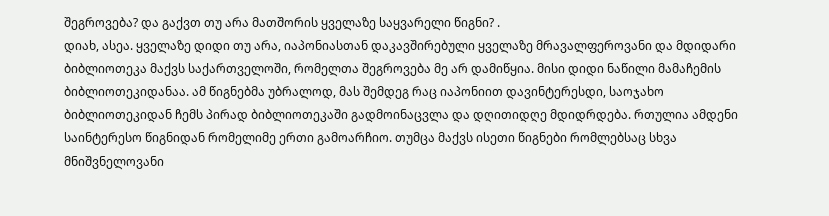შეგროვება? და გაქვთ თუ არა მათშორის ყველაზე საყვარელი წიგნი? .
დიახ, ასეა. ყველაზე დიდი თუ არა, იაპონიასთან დაკავშირებული ყველაზე მრავალფეროვანი და მდიდარი ბიბლიოთეკა მაქვს საქართველოში, რომელთა შეგროვება მე არ დამიწყია. მისი დიდი ნაწილი მამაჩემის ბიბლიოთეკიდანაა. ამ წიგნებმა უბრალოდ, მას შემდეგ რაც იაპონიით დავინტერესდი, საოჯახო ბიბლიოთეკიდან ჩემს პირად ბიბლიოთეკაში გადმოინაცვლა და დღითიდღე მდიდრდება. რთულია ამდენი საინტერესო წიგნიდან რომელიმე ერთი გამოარჩიო. თუმცა მაქვს ისეთი წიგნები რომლებსაც სხვა მნიშვნელოვანი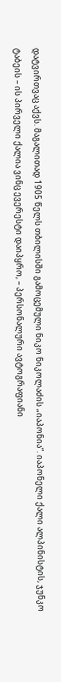დატვირთვაც აქვს. მაგალითად 1905 წელს თბილისში გამოცემული ნიკო ნიკოლაძის „იაპონია“. იაპონელი ქალი ალპინისტის, ჯუნკო ტაბეის – ის პირველი ქალია ვინც ევერესტი დაიპყრო, – პერსონალური ავტოგრაფიანი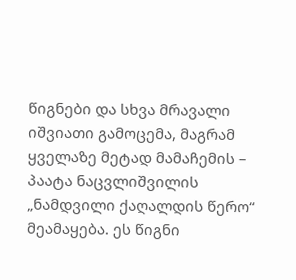წიგნები და სხვა მრავალი იშვიათი გამოცემა, მაგრამ ყველაზე მეტად მამაჩემის – პაატა ნაცვლიშვილის „ნამდვილი ქაღალდის წერო“ მეამაყება. ეს წიგნი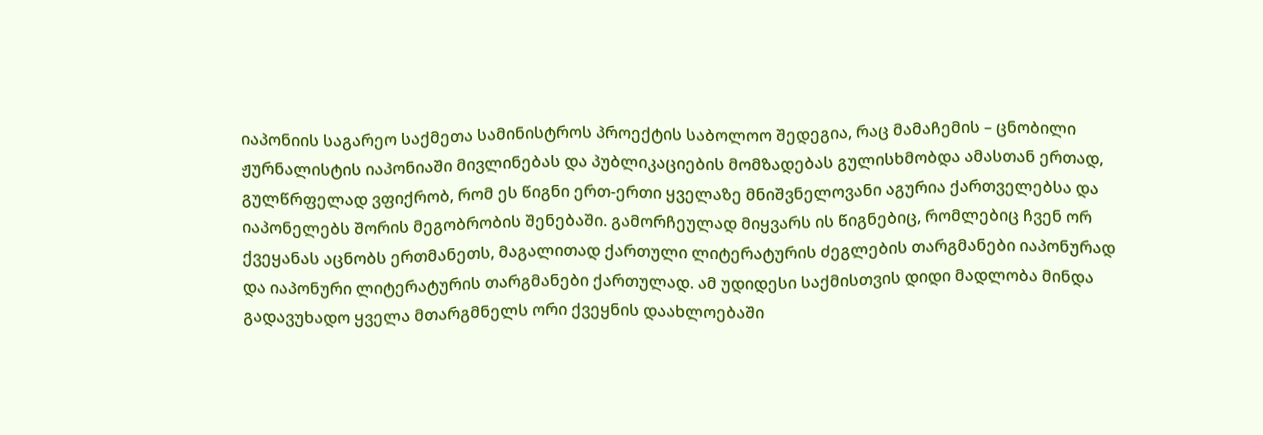იაპონიის საგარეო საქმეთა სამინისტროს პროექტის საბოლოო შედეგია, რაც მამაჩემის – ცნობილი ჟურნალისტის იაპონიაში მივლინებას და პუბლიკაციების მომზადებას გულისხმობდა ამასთან ერთად, გულწრფელად ვფიქრობ, რომ ეს წიგნი ერთ-ერთი ყველაზე მნიშვნელოვანი აგურია ქართველებსა და იაპონელებს შორის მეგობრობის შენებაში. გამორჩეულად მიყვარს ის წიგნებიც, რომლებიც ჩვენ ორ ქვეყანას აცნობს ერთმანეთს, მაგალითად ქართული ლიტერატურის ძეგლების თარგმანები იაპონურად და იაპონური ლიტერატურის თარგმანები ქართულად. ამ უდიდესი საქმისთვის დიდი მადლობა მინდა გადავუხადო ყველა მთარგმნელს ორი ქვეყნის დაახლოებაში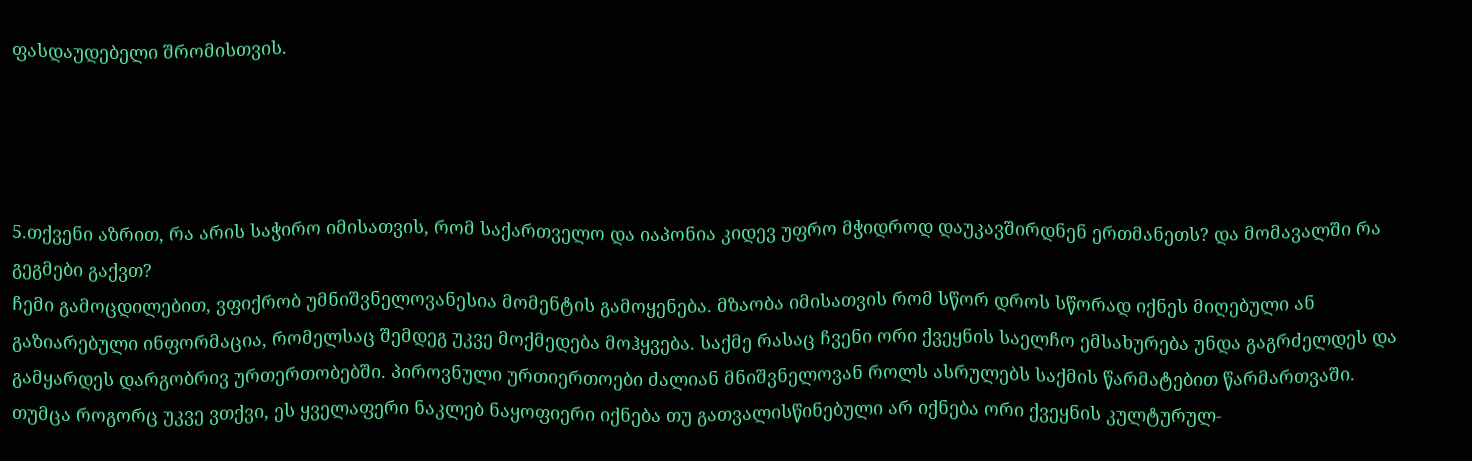ფასდაუდებელი შრომისთვის.




5.თქვენი აზრით, რა არის საჭირო იმისათვის, რომ საქართველო და იაპონია კიდევ უფრო მჭიდროდ დაუკავშირდნენ ერთმანეთს? და მომავალში რა გეგმები გაქვთ?
ჩემი გამოცდილებით, ვფიქრობ უმნიშვნელოვანესია მომენტის გამოყენება. მზაობა იმისათვის რომ სწორ დროს სწორად იქნეს მიღებული ან გაზიარებული ინფორმაცია, რომელსაც შემდეგ უკვე მოქმედება მოჰყვება. საქმე რასაც ჩვენი ორი ქვეყნის საელჩო ემსახურება უნდა გაგრძელდეს და გამყარდეს დარგობრივ ურთერთობებში. პიროვნული ურთიერთოები ძალიან მნიშვნელოვან როლს ასრულებს საქმის წარმატებით წარმართვაში. თუმცა როგორც უკვე ვთქვი, ეს ყველაფერი ნაკლებ ნაყოფიერი იქნება თუ გათვალისწინებული არ იქნება ორი ქვეყნის კულტურულ-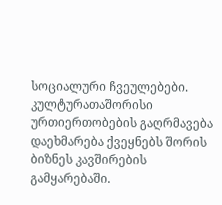სოციალური ჩვეულებები. კულტურათაშორისი ურთიერთობების გაღრმავება დაეხმარება ქვეყნებს შორის ბიზნეს კავშირების გამყარებაში.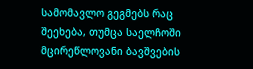სამომავლო გეგმებს რაც შეეხება, თუმცა საელჩოში მცირეწლოვანი ბავშვების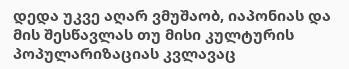დედა უკვე აღარ ვმუშაობ, იაპონიას და მის შესწავლას თუ მისი კულტურის პოპულარიზაციას კვლავაც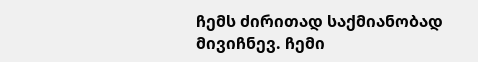ჩემს ძირითად საქმიანობად მივიჩნევ. ჩემი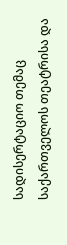სადისერტაციო თემაც საქართველოს თეატრისა და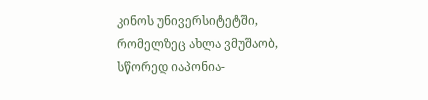კინოს უნივერსიტეტში, რომელზეც ახლა ვმუშაობ, სწორედ იაპონია-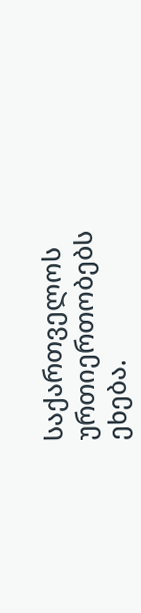საქართველოს ურთიერთობებს ეხება.